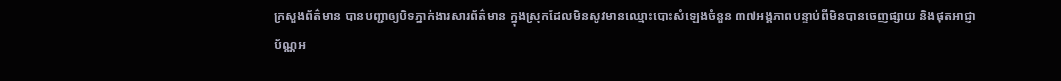ក្រសួងព័ត៌មាន បានបញ្ជាឲ្យបិទភ្នាក់ងារសារព័ត៌មាន ក្នុងស្រុកដែលមិនសូវមានឈ្មោះបោះសំឡេងចំនួន ៣៧អង្គភាពបន្ទាប់ពីមិនបានចេញផ្សាយ និងផុតអាជ្ញាប័ណ្ណអ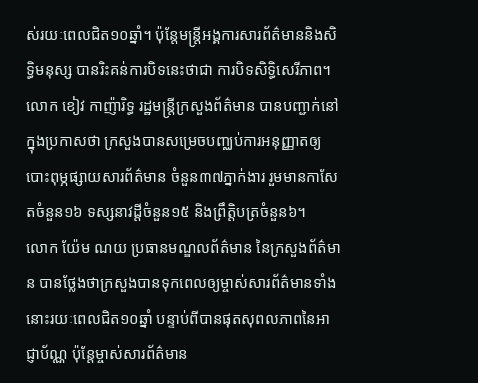ស់រយៈពេលជិត១០ឆ្នាំ។ ប៉ុន្តែមន្ត្រីអង្គការសារព័ត៌មាននិងសិទ្ធិមនុស្ស បានរិះគន់ការបិទនេះថាជា ការបិទសិទ្ធិសេរីភាព។
លោក ខៀវ កាញ៉ារិទ្ធ រដ្ឋមន្ត្រីក្រសួងព័ត៌មាន បានបញ្ជាក់នៅក្នុងប្រកាសថា ក្រសួងបានសម្រេចបញ្ឈប់ការអនុញ្ញាតឲ្យបោះពុម្ភផ្សាយសារព័ត៌មាន ចំនួន៣៧ភ្នាក់ងារ រួមមានកាសែតចំនួន១៦ ទស្សនាវដ្តីចំនួន១៥ និងព្រឹត្តិបត្រចំនួន៦។
លោក យ៉ែម ណយ ប្រធានមណ្ឌលព័ត៌មាន នៃក្រសួងព័ត៌មាន បានថ្លែងថាក្រសួងបានទុកពេលឲ្យម្ចាស់សារព័ត៌មានទាំងនោះរយៈពេលជិត១០ឆ្នាំ បន្ទាប់ពីបានផុតសុពលភាពនៃអាជ្ញាប័ណ្ណ ប៉ុន្តែម្ចាស់សារព័ត៌មាន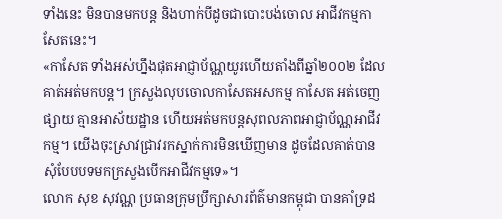ទាំងនេះ មិនបានមកបន្ត និងហាក់បីដូចជាបោះបង់ចោល អាជីវកម្មកាសែតនេះ។
«កាសែត ទាំងអស់ហ្នឹងផុតអាជ្ញាប័ណ្ណយូរហើយតាំងពីឆ្នាំ២០០២ ដែលគាត់អត់មកបន្ត។ ក្រសួងលុបចោលកាសែតអសកម្ម កាសែត អត់ចេញផ្សាយ គ្មានអាស័យដ្ឋាន ហើយអត់មកបន្តសុពលភាពអាជ្ញាប័ណ្ណអាជីវកម្ម។ យើងចុះស្រាវជ្រាវរកស្នាក់ការមិនឃើញមាន ដូចដែលគាត់បានសុំបែបបទមកក្រសួងបើកអាជីវកម្មទេ»។
លោក សុខ សុវណ្ណ ប្រធានក្រុមប្រឹក្សាសារព័ត៌មានកម្ពុជា បានគាំទ្រដ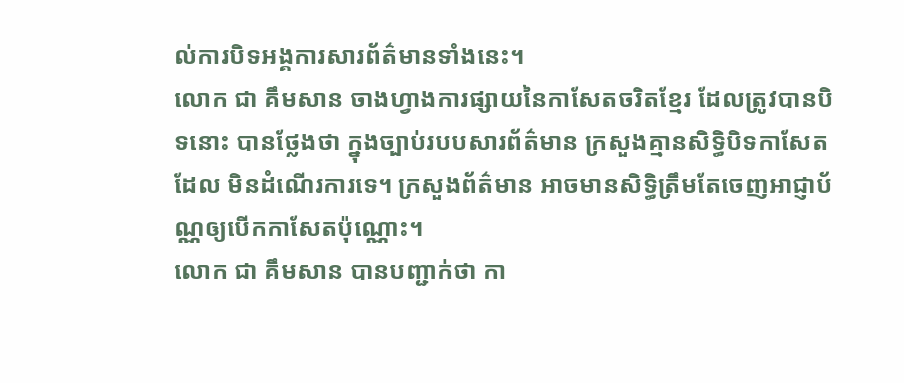ល់ការបិទអង្គការសារព័ត៌មានទាំងនេះ។
លោក ជា គឹមសាន ចាងហ្វាងការផ្សាយនៃកាសែតចរិតខ្មែរ ដែលត្រូវបានបិទនោះ បានថ្លែងថា ក្នុងច្បាប់របបសារព័ត៌មាន ក្រសួងគ្មានសិទ្ធិបិទកាសែតដែល មិនដំណើរការទេ។ ក្រសួងព័ត៌មាន អាចមានសិទ្ធិត្រឹមតែចេញអាជ្ញាប័ណ្ណឲ្យបើកកាសែតប៉ុណ្ណោះ។
លោក ជា គឹមសាន បានបញ្ជាក់ថា កា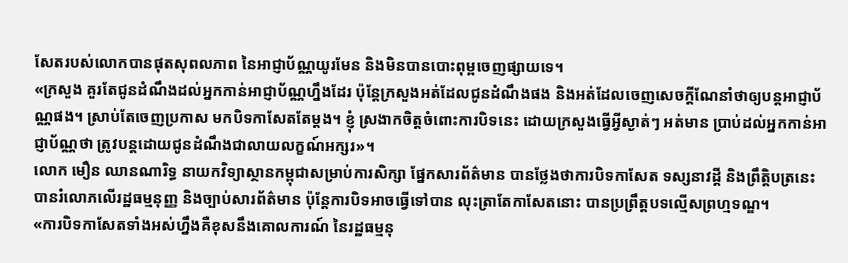សែតរបស់លោកបានផុតសុពលភាព នៃអាជ្ញាប័ណ្ណយូរមែន និងមិនបានបោះពុម្ពចេញផ្សាយទេ។
«ក្រសួង គួរតែជូនដំណឹងដល់អ្នកកាន់អាជ្ញាប័ណ្ណហ្នឹងដែរ ប៉ុន្តែក្រសួងអត់ដែលជូនដំណឹងផង និងអត់ដែលចេញសេចក្តីណែនាំថាឲ្យបន្តអាជ្ញាប័ណ្ណផង។ ស្រាប់តែចេញប្រកាស មកបិទកាសែតតែម្តង។ ខ្ញុំ ស្រងាកចិត្តចំពោះការបិទនេះ ដោយក្រសួងធ្វើអ្វីស្ងាត់ៗ អត់មាន ប្រាប់ដល់អ្នកកាន់អាជ្ញាប័ណ្ណថា ត្រូវបន្តដោយជូនដំណឹងជាលាយលក្ខណ៍អក្សរ»។
លោក មឿន ឈានណារិទ្ធ នាយកវិទ្យាស្ថានកម្ពុជាសម្រាប់ការសិក្សា ផ្នែកសារព័ត៌មាន បានថ្លែងថាការបិទកាសែត ទស្សនាវដ្តី និងព្រឹត្តិបត្រនេះ បានរំលោភលើរដ្ឋធម្មនុញ្ញ និងច្បាប់សារព័ត៌មាន ប៉ុន្តែការបិទអាចធ្វើទៅបាន លុះត្រាតែកាសែតនោះ បានប្រព្រឹត្តបទល្មើសព្រហ្មទណ្ឌ។
«ការបិទកាសែតទាំងអស់ហ្នឹងគឺខុសនឹងគោលការណ៍ នៃរដ្ឋធម្មនុ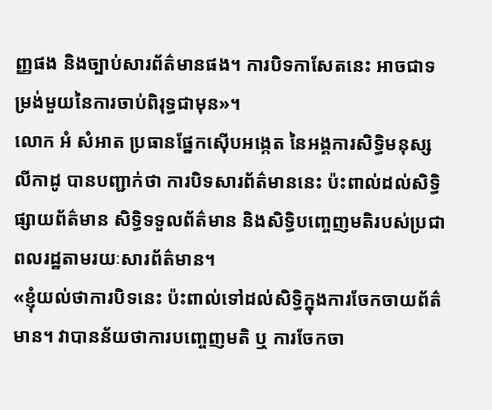ញ្ញផង និងច្បាប់សារព័ត៌មានផង។ ការបិទកាសែតនេះ អាចជាទម្រង់មួយនៃការចាប់ពិរុទ្ធជាមុន»។
លោក អំ សំអាត ប្រធានផ្នែកស៊ើបអង្កេត នៃអង្គការសិទ្ធិមនុស្សលីកាដូ បានបញ្ជាក់ថា ការបិទសារព័ត៌មាននេះ ប៉ះពាល់ដល់សិទ្ធិផ្សាយព័ត៌មាន សិទ្ធិទទួលព័ត៌មាន និងសិទ្ធិបញ្ចេញមតិរបស់ប្រជាពលរដ្ឋតាមរយៈសារព័ត៌មាន។
«ខ្ញុំយល់ថាការបិទនេះ ប៉ះពាល់ទៅដល់សិទ្ធិក្នុងការចែកចាយព័ត៌មាន។ វាបានន័យថាការបញ្ចេញមតិ ឬ ការចែកចា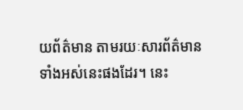យព័ត៌មាន តាមរយៈសារព័ត៌មានទាំងអស់នេះផងដែរ។ នេះ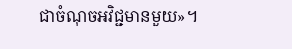ជាចំណុចអវិជ្ជមានមួយ»។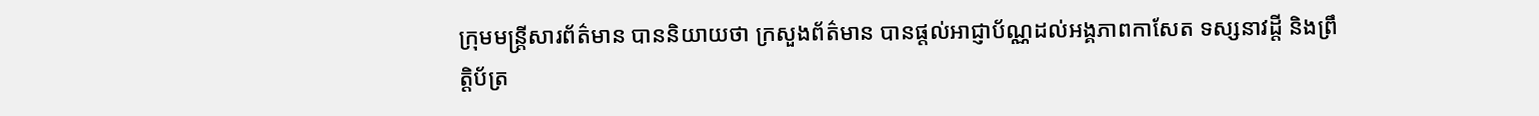ក្រុមមន្ត្រីសារព័ត៌មាន បាននិយាយថា ក្រសួងព័ត៌មាន បានផ្តល់អាជ្ញាប័ណ្ណដល់អង្គភាពកាសែត ទស្សនាវដ្តី និងព្រឹត្តិប័ត្រ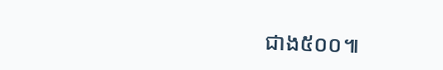ជាង៥០០៕